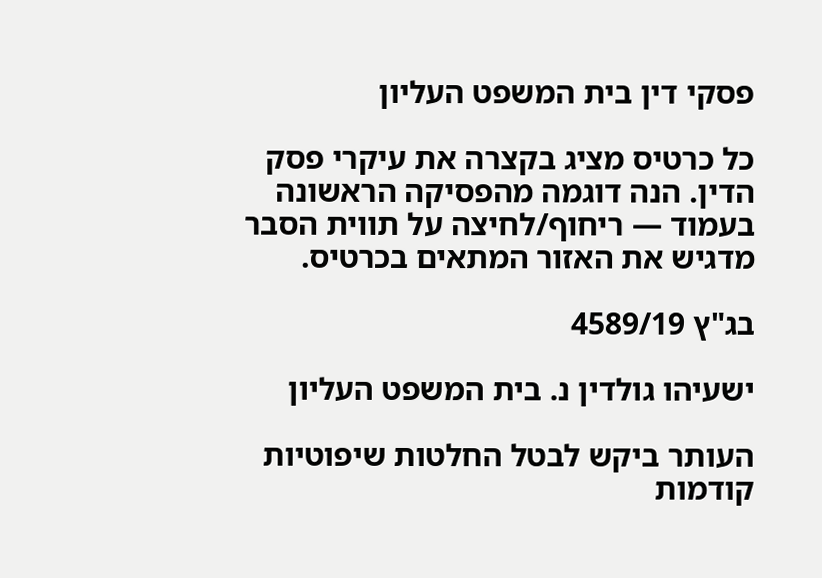פסקי דין בית המשפט העליון

כל כרטיס מציג בקצרה את עיקרי פסק הדין. הנה דוגמה מהפסיקה הראשונה בעמוד — ריחוף/לחיצה על תווית הסבר מדגיש את האזור המתאים בכרטיס.

בג"ץ 4589/19

ישעיהו גולדין נ. בית המשפט העליון

העותר ביקש לבטל החלטות שיפוטיות קודמות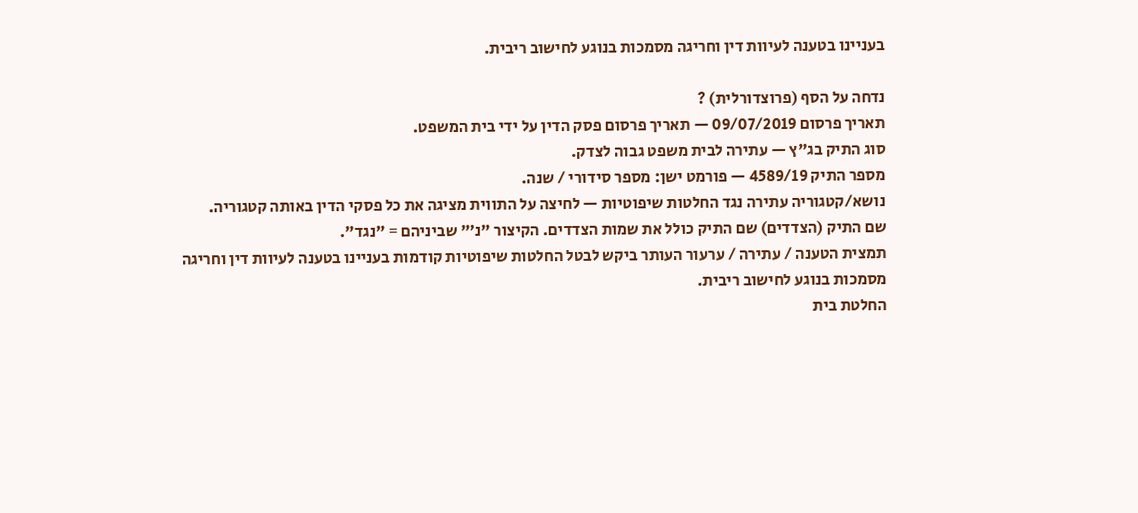בעניינו בטענה לעיוות דין וחריגה מסמכות בנוגע לחישוב ריבית.

נדחה על הסף (פרוצדורלית) ?
תאריך פרסום 09/07/2019 — תאריך פרסום פסק הדין על ידי בית המשפט.
סוג התיק בג"ץ — עתירה לבית משפט גבוה לצדק.
מספר התיק 4589/19 — פורמט ישן: מספר סידורי / שנה.
נושא/קטגוריה עתירה נגד החלטות שיפוטיות — לחיצה על התווית מציגה את כל פסקי הדין באותה קטגוריה.
שם התיק (הצדדים) שם התיק כולל את שמות הצדדים. הקיצור "נ׳" שביניהם = "נגד".
תמצית הטענה / עתירה / ערעור העותר ביקש לבטל החלטות שיפוטיות קודמות בעניינו בטענה לעיוות דין וחריגה מסמכות בנוגע לחישוב ריבית.
החלטת בית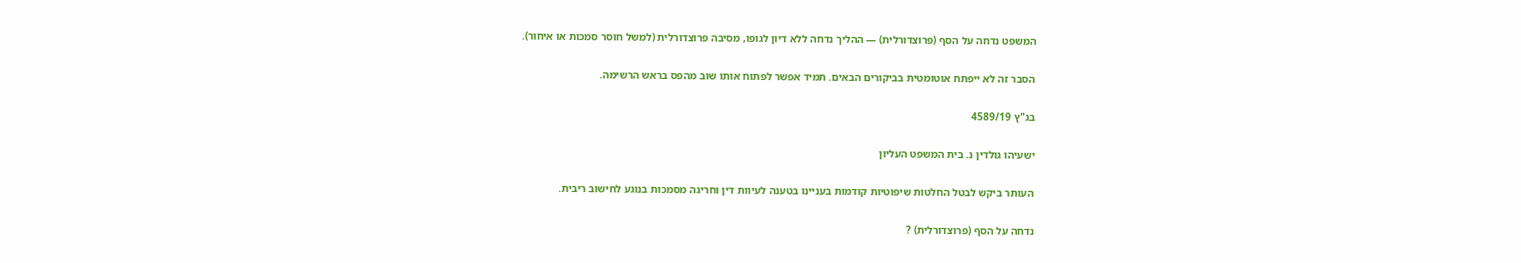המשפט נדחה על הסף (פרוצדורלית) — ההליך נדחה ללא דיון לגופו, מסיבה פרוצדורלית (למשל חוסר סמכות או איחור).

הסבר זה לא ייפתח אוטומטית בביקורים הבאים. תמיד אפשר לפתוח אותו שוב מהפס בראש הרשימה.

בג"ץ 4589/19

ישעיהו גולדין נ. בית המשפט העליון

העותר ביקש לבטל החלטות שיפוטיות קודמות בעניינו בטענה לעיוות דין וחריגה מסמכות בנוגע לחישוב ריבית.

נדחה על הסף (פרוצדורלית) ?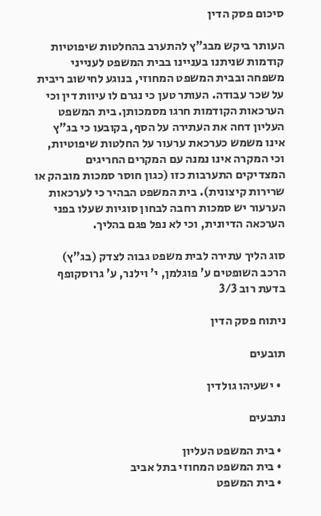סיכום פסק הדין

העותר ביקש מבג"ץ להתערב בהחלטות שיפוטיות קודמות שניתנו בעניינו בבית המשפט לענייני משפחה ובבית המשפט המחוזי, בנוגע לחישוב ריבית על שכר עבודה. העותר טען כי נגרם לו עיוות דין וכי הערכאות הקודמות חרגו מסמכותן. בית המשפט העליון דחה את העתירה על הסף, בקובעו כי בג"ץ אינו משמש כערכאת ערעור על החלטות שיפוטיות, וכי המקרה אינו נמנה עם המקרים החריגים המצדיקים התערבות כזו (כגון חוסר סמכות מובהק או שרירות קיצונית). בית המשפט הבהיר כי לערכאות הערעור יש סמכות רחבה לבחון סוגיות שעלו בפני הערכאה הדיונית, וכי לא נפל פגם בהליך.

סוג הליך עתירה לבית משפט גבוה לצדק (בג"ץ)
הרכב השופטים ע' פוגלמן, י' וילנר, ע' גרוסקופף
בדעת רוב 3/3

ניתוח פסק הדין

תובעים

  • ישעיהו גולדין

נתבעים

  • בית המשפט העליון
  • בית המשפט המחוזי בתל אביב
  • בית המשפט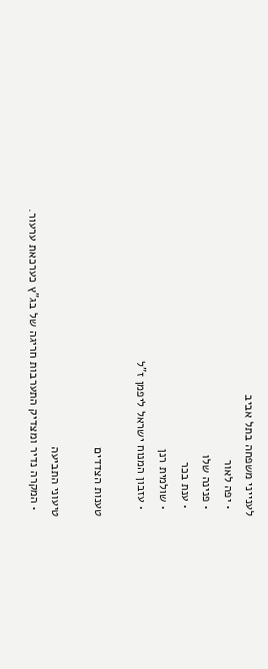לענייני משפחה בתל אביב
  • יפה לאור
  • פנינה שלו
  • ענת בכר
  • שולמית רנן
  • עזבון המנוח ישראל ליפמן ז"ל

טענות הצדדים

טיעוני התביעה
  • המקרה נדיר ומצדיק התערבות חריגה של בג"ץ כערכאת ערעור.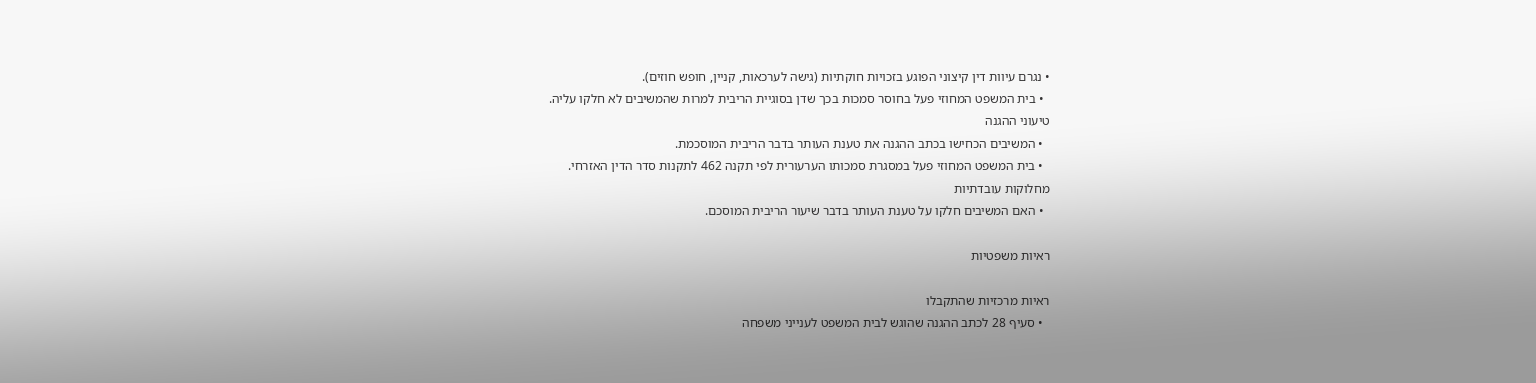• נגרם עיוות דין קיצוני הפוגע בזכויות חוקתיות (גישה לערכאות, קניין, חופש חוזים).
  • בית המשפט המחוזי פעל בחוסר סמכות בכך שדן בסוגיית הריבית למרות שהמשיבים לא חלקו עליה.
טיעוני ההגנה
  • המשיבים הכחישו בכתב ההגנה את טענת העותר בדבר הריבית המוסכמת.
  • בית המשפט המחוזי פעל במסגרת סמכותו הערעורית לפי תקנה 462 לתקנות סדר הדין האזרחי.
מחלוקות עובדתיות
  • האם המשיבים חלקו על טענת העותר בדבר שיעור הריבית המוסכם.

ראיות משפטיות

ראיות מרכזיות שהתקבלו
  • סעיף 28 לכתב ההגנה שהוגש לבית המשפט לענייני משפחה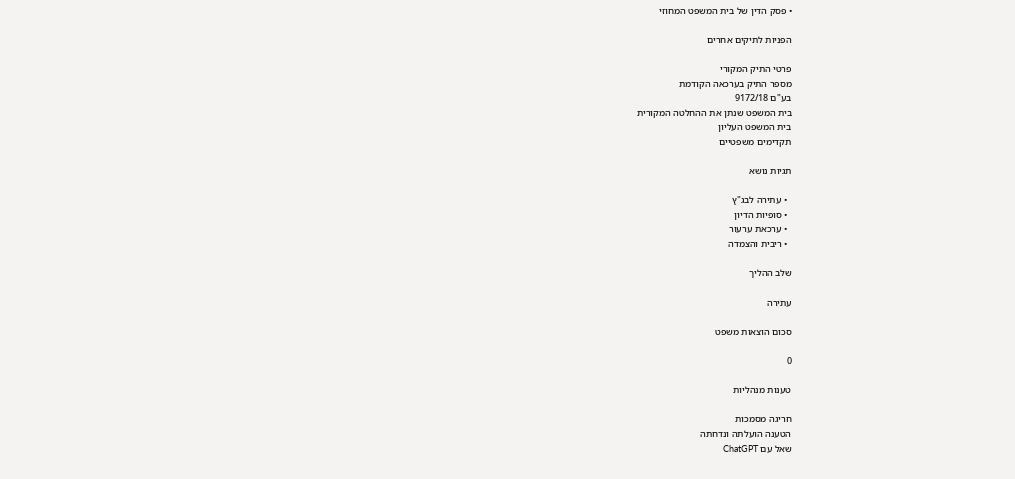• פסק הדין של בית המשפט המחוזי

הפניות לתיקים אחרים

פרטי התיק המקורי
מספר התיק בערכאה הקודמת
בע"ם 9172/18
בית המשפט שנתן את ההחלטה המקורית
בית המשפט העליון
תקדימים משפטיים

תגיות נושא

  • עתירה לבג"ץ
  • סופיות הדיון
  • ערכאת ערעור
  • ריבית והצמדה

שלב ההליך

עתירה

סכום הוצאות משפט

0

טענות מנהליות

חריגה מסמכות
הטענה הועלתה ונדחתה
שאל עם ChatGPT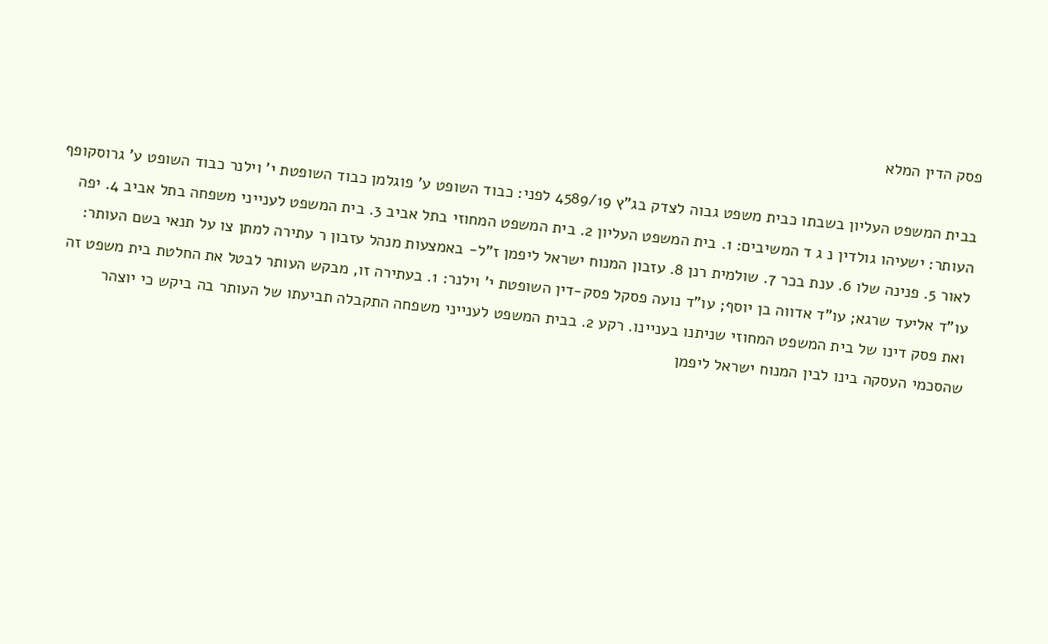פסק הדין המלא

בבית המשפט העליון בשבתו כבית משפט גבוה לצדק בג"ץ 4589/19 לפני: כבוד השופט ע' פוגלמן כבוד השופטת י' וילנר כבוד השופט ע' גרוסקופף העותר: ישעיהו גולדין נ ג ד המשיבים: 1. בית המשפט העליון 2. בית המשפט המחוזי בתל אביב 3. בית המשפט לענייני משפחה בתל אביב 4. יפה לאור 5. פנינה שלו 6. ענת בכר 7. שולמית רנן 8. עזבון המנוח ישראל ליפמן ז"ל- באמצעות מנהל עזבון ר עתירה למתן צו על תנאי בשם העותר: עו"ד אליעד שרגא; עו"ד אדווה בן יוסף; עו"ד נועה פסקל פסק-דין השופטת י' וילנר: 1. בעתירה זו, מבקש העותר לבטל את החלטת בית משפט זה ואת פסק דינו של בית המשפט המחוזי שניתנו בעניינו. רקע 2. בבית המשפט לענייני משפחה התקבלה תביעתו של העותר בה ביקש כי יוצהר שהסכמי העסקה בינו לבין המנוח ישראל ליפמן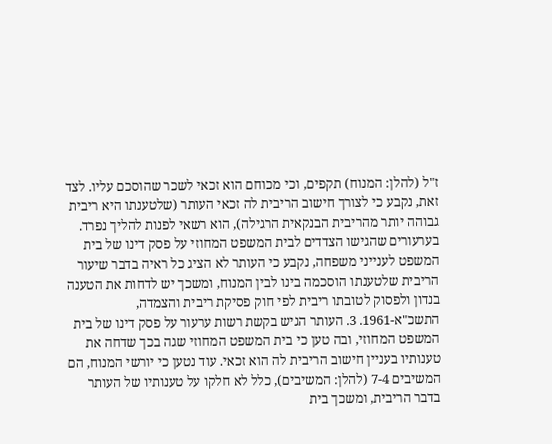ז"ל (להלן: המנוח) תקפים, וכי מכוחם הוא זכאי לשכר שהוסכם עליו. לצד זאת, נקבע כי לצורך חישוב הריבית לה זכאי העותר (שלטענתו היא ריבית גבוהה יותר מהריבית הבנקאית הרגילה), הוא רשאי לפנות להליך נפרד. בערעורים שהגישו הצדדים לבית המשפט המחוזי על פסק דינו של בית המשפט לענייני משפחה, נקבע כי העותר לא הציג כל ראיה בדבר שיעור הריבית שלטענתו הוסכמה בינו לבין המנוח, ומשכך יש לדחות את הטענה בנדון ולפסוק לטובתו ריבית לפי חוק פסיקת ריבית והצמדה, התשכ"א-1961. 3. העותר הגיש בקשת רשות ערעור על פסק דינו של בית המשפט המחוזי, ובה טען כי בית המשפט המחוזי שגה בכך שדחה את טענותיו בעניין חישוב הריבית לה הוא זכאי. עוד נטען כי יורשי המנוח, הם המשיבים 7-4 (להלן: המשיבים), כלל לא חלקו על טענותיו של העותר בדבר הריבית, ומשכך בית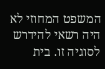המשפט המחוזי לא היה רשאי להידרש לסוגיה זו. בית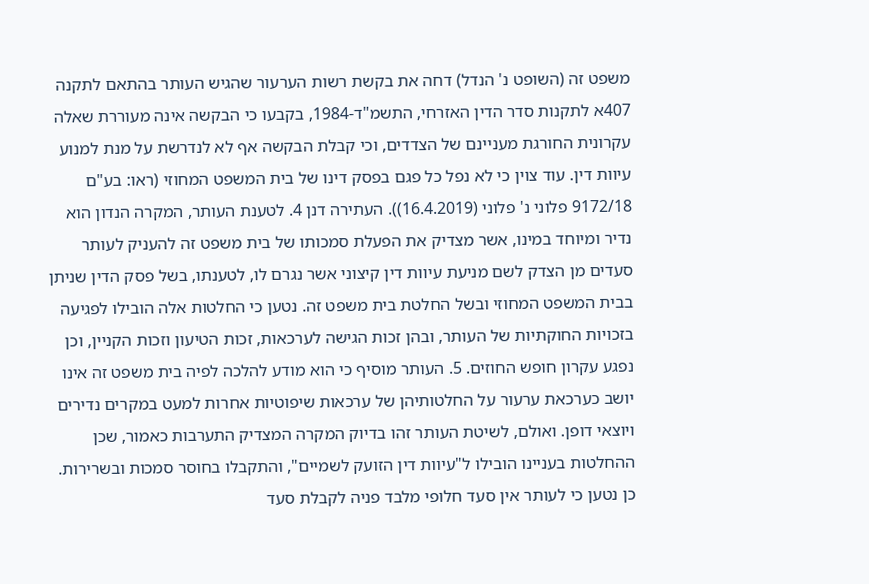משפט זה (השופט נ' הנדל) דחה את בקשת רשות הערעור שהגיש העותר בהתאם לתקנה 407א לתקנות סדר הדין האזרחי, התשמ"ד-1984, בקבעו כי הבקשה אינה מעוררת שאלה עקרונית החורגת מעניינם של הצדדים, וכי קבלת הבקשה אף לא לנדרשת על מנת למנוע עיוות דין. עוד צוין כי לא נפל כל פגם בפסק דינו של בית המשפט המחוזי (ראו: בע"ם 9172/18 פלוני נ' פלוני (16.4.2019)). העתירה דנן 4. לטענת העותר, המקרה הנדון הוא נדיר ומיוחד במינו, אשר מצדיק את הפעלת סמכותו של בית משפט זה להעניק לעותר סעדים מן הצדק לשם מניעת עיוות דין קיצוני אשר נגרם לו, לטענתו, בשל פסק הדין שניתן בבית המשפט המחוזי ובשל החלטת בית משפט זה. נטען כי החלטות אלה הובילו לפגיעה בזכויות החוקתיות של העותר, ובהן זכות הגישה לערכאות, זכות הטיעון וזכות הקניין, וכן נפגע עקרון חופש החוזים. 5. העותר מוסיף כי הוא מודע להלכה לפיה בית משפט זה אינו יושב כערכאת ערעור על החלטותיהן של ערכאות שיפוטיות אחרות למעט במקרים נדירים ויוצאי דופן. ואולם, לשיטת העותר זהו בדיוק המקרה המצדיק התערבות כאמור, שכן ההחלטות בעניינו הובילו ל"עיוות דין הזועק לשמיים", והתקבלו בחוסר סמכות ובשרירות. כן נטען כי לעותר אין סעד חלופי מלבד פניה לקבלת סעד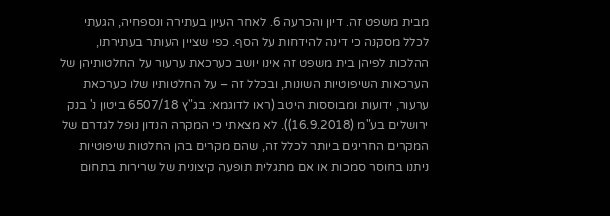מבית משפט זה. דיון והכרעה 6. לאחר העיון בעתירה ונספחיה, הגעתי לכלל מסקנה כי דינה להידחות על הסף. כפי שציין העותר בעתירתו, ההלכות לפיהן בית משפט זה אינו יושב כערכאת ערעור על החלטותיהן של הערכאות השיפוטיות השונות, ובכלל זה – על החלטותיו שלו כערכאת ערעור, ידועות ומבוססות היטב (ראו לדוגמא: בג"ץ 6507/18 ביטון נ' בנק ירושלים בע"מ (16.9.2018)). לא מצאתי כי המקרה הנדון נופל לגדרם של המקרים החריגים ביותר לכלל זה, שהם מקרים בהן החלטות שיפוטיות ניתנו בחוסר סמכות או אם מתגלית תופעה קיצונית של שרירות בתחום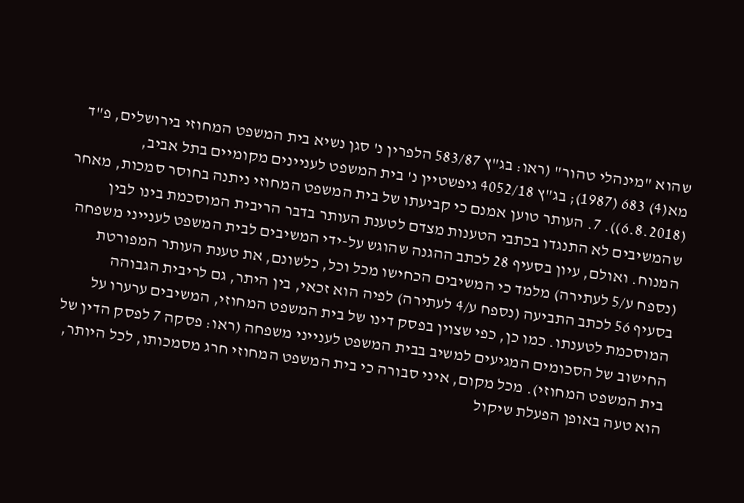שהוא "מינהלי טהור" (ראו: בג"ץ 583/87 הלפרין נ' סגן נשיא בית המשפט המחוזי בירושלים, פ"ד מא(4) 683 (1987); בג"ץ 4052/18 גיפשטיין נ' בית המשפט לעניינים מקומיים בתל אביב, (6.8.2018)). 7. העותר טוען אמנם כי קביעתו של בית המשפט המחוזי ניתנה בחוסר סמכות, מאחר שהמשיבים לא התנגדו בכתבי הטענות מצדם לטענת העותר בדבר הריבית המוסכמת בינו לבין המנוח. ואולם, עיון בסעיף 28 לכתב ההגנה שהוגש על-ידי המשיבים לבית המשפט לענייני משפחה (נספח ע/5 לעתירה) מלמד כי המשיבים הכחישו מכל וכל, כלשונם, את טענת העותר המפורטת בסעיף 56 לכתב התביעה (נספח ע/4 לעתירה) לפיה הוא זכאי, בין היתר, גם לריבית הגבוהה המוסכמת לטענתו. כמו כן, כפי שצוין בפסק דינו של בית המשפט המחוזי, המשיבים ערערו על החישוב של הסכומים המגיעים למשיב בבית המשפט לענייני משפחה (ראו: פסקה 7 לפסק הדין של בית המשפט המחוזי). מכל מקום, איני סבורה כי בית המשפט המחוזי חרג מסמכותו, לכל היותר, הוא טעה באופן הפעלת שיקול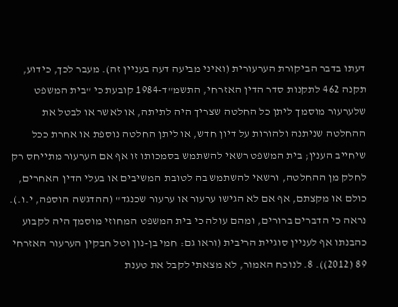דעתו בדבר הביקורת הערעורית (ואיני מביעה דעה בעניין זה). מעבר לכך, כידוע, תקנה 462 לתקנות סדר הדין האזרחי, התשמ"ד-1984 קובעת כי "בית המשפט שלערעור מוסמך ליתן כל החלטה שצריך היה לתיתה, או לאשר או לבטל את ההחלטה שניתנה ולהורות על דיון חדש, או ליתן החלטה נוספת או אחרת ככל שיחייב הענין; בית המשפט רשאי להשתמש בסמכותו זו אף אם הערעור מתייחס רק לחלק מן ההחלטה, ורשאי להשתמש בה לטובת המשיבים או בעלי הדין האחרים, כולם או מקצתם, אף אם לא הגישו ערעור או ערעור שכנגד" (ההדגשה הוספה, י.ו.). נראה כי הדברים ברורים, ומהם עולה כי בית המשפט המחוזי מוסמך היה לקבוע כהבנתו אף לעניין סוגיית הריבית (וראו גם: חמי בן-נון וטל חבקין הערעור האזרחי 89 (2012)). 8. לנוכח האמור, לא מצאתי לקבל את טענת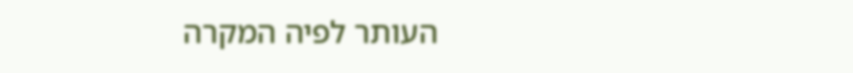העותר לפיה המקרה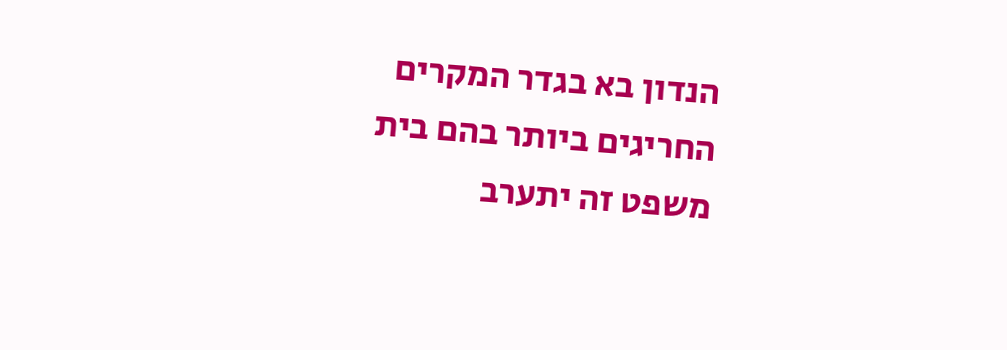הנדון בא בגדר המקרים החריגים ביותר בהם בית משפט זה יתערב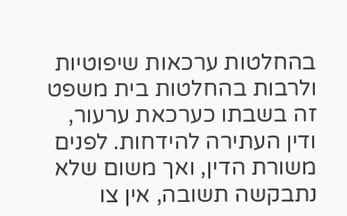בהחלטות ערכאות שיפוטיות ולרבות בהחלטות בית משפט זה בשבתו כערכאת ערעור, ודין העתירה להידחות. לפנים משורת הדין, ואך משום שלא נתבקשה תשובה, אין צו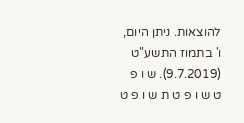להוצאות. ניתן היום, ו' בתמוז התשע"ט (9.7.2019). ש ו פ ט ש ו פ ט ת ש ו פ ט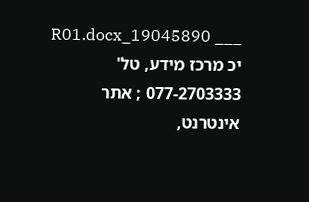___ 19045890_R01.docx יכ מרכז מידע, טל' 077-2703333 ; אתר אינטרנט,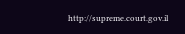http://supreme.court.gov.il